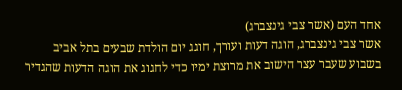אחד העם (אשר צבי גינצברג)
אשר צבי גינצברג, הוגה דעות ועורך, חוגג יום הולדת שבעים בתל אביב
בשבוע שעבר עצר הישוב את מרוצת ימיו כדי לחגוג את הוגה הדעות שהגדיר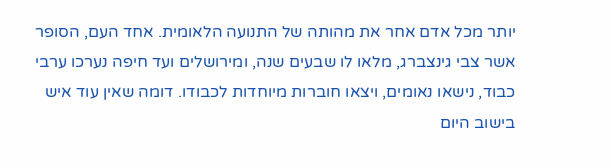יותר מכל אדם אחר את מהותה של התנועה הלאומית. אחד העם, הסופר אשר צבי גינצברג, מלאו לו שבעים שנה, ומירושלים ועד חיפה נערכו ערבי כבוד, נישאו נאומים, ויצאו חוברות מיוחדות לכבודו. דומה שאין עוד איש בישוב היום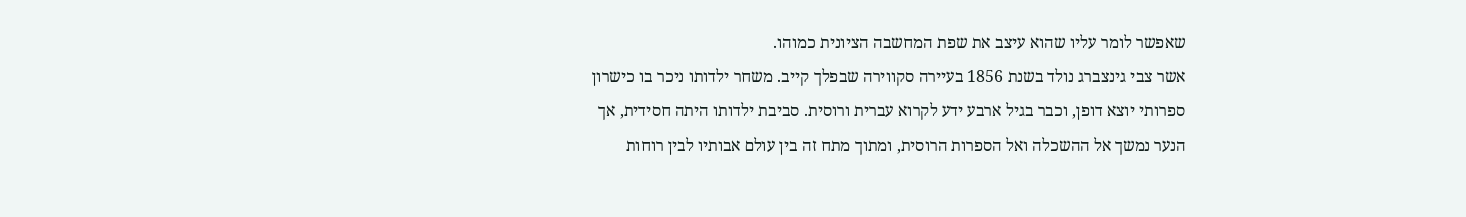שאפשר לומר עליו שהוא עיצב את שפת המחשבה הציונית כמוהו.
אשר צבי גינצברג נולד בשנת 1856 בעיירה סקווירה שבפלך קייב. משחר ילדותו ניכר בו כישרון ספרותי יוצא דופן, וכבר בגיל ארבע ידע לקרוא עברית ורוסית. סביבת ילדותו היתה חסידית, אך הנער נמשך אל ההשכלה ואל הספרות הרוסית, ומתוך מתח זה בין עולם אבותיו לבין רוחות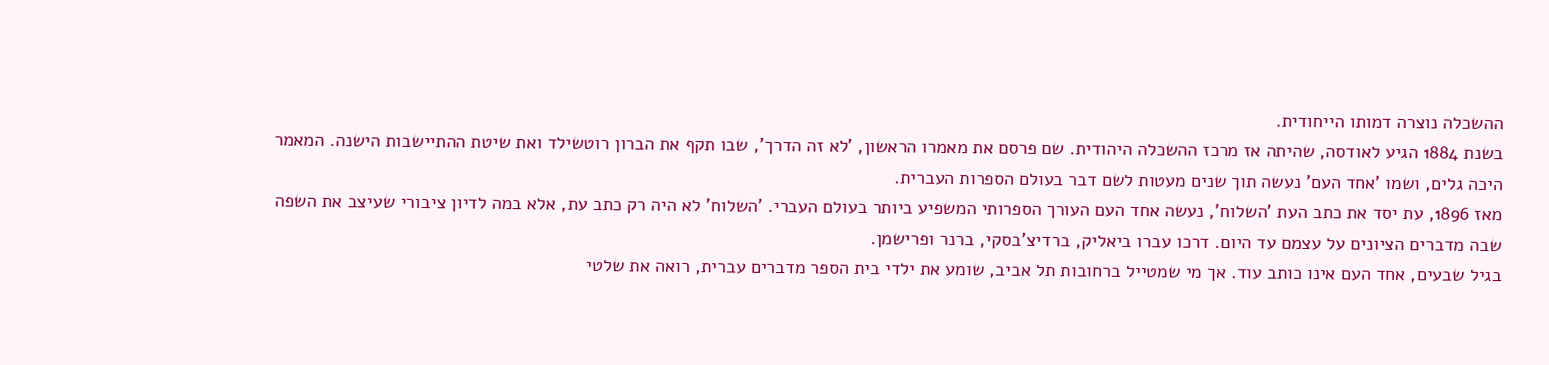ההשכלה נוצרה דמותו הייחודית.
בשנת 1884 הגיע לאודסה, שהיתה אז מרכז ההשכלה היהודית. שם פרסם את מאמרו הראשון, 'לא זה הדרך', שבו תקף את הברון רוטשילד ואת שיטת ההתיישבות הישנה. המאמר היכה גלים, ושמו 'אחד העם' נעשה תוך שנים מעטות לשם דבר בעולם הספרות העברית.
מאז 1896, עת יסד את כתב העת 'השלוח', נעשה אחד העם העורך הספרותי המשפיע ביותר בעולם העברי. 'השלוח' לא היה רק כתב עת, אלא במה לדיון ציבורי שעיצב את השפה שבה מדברים הציונים על עצמם עד היום. דרכו עברו ביאליק, ברדיצ'בסקי, ברנר ופרישמן.
בגיל שבעים, אחד העם אינו כותב עוד. אך מי שמטייל ברחובות תל אביב, שומע את ילדי בית הספר מדברים עברית, רואה את שלטי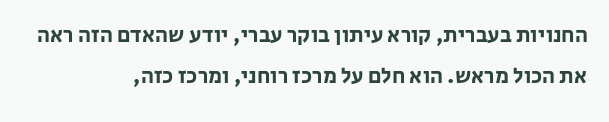החנויות בעברית, קורא עיתון בוקר עברי, יודע שהאדם הזה ראה את הכול מראש. הוא חלם על מרכז רוחני, ומרכז כזה,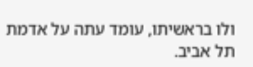ולו בראשיתו, עומד עתה על אדמת תל אביב.